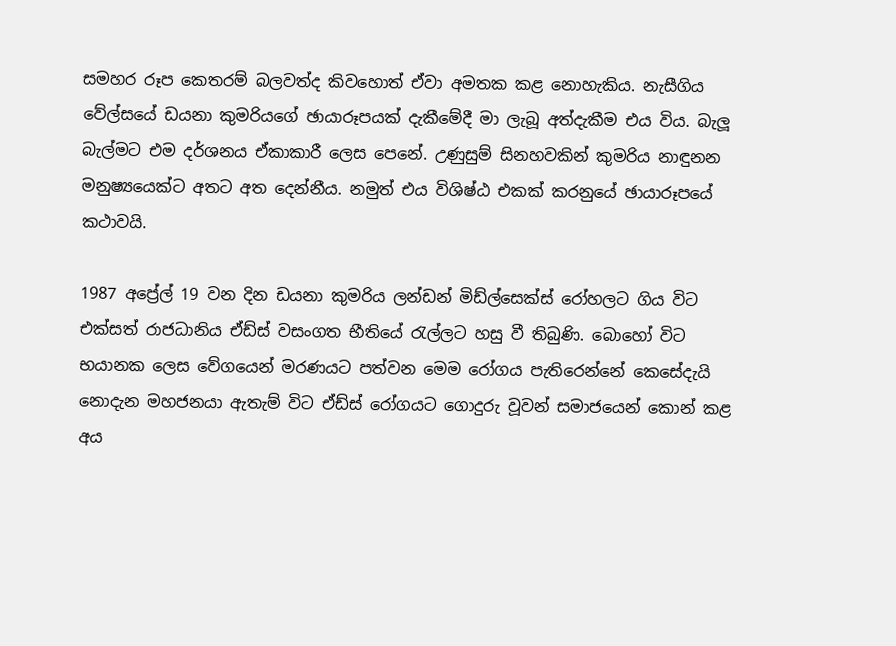සමහර රූප කෙතරම් බලවත්ද කිවහොත් ඒවා අමතක කළ නොහැකිය. නැසීගිය වේල්සයේ ඩයනා කුමරියගේ ඡායාරූපයක් දැකීමේදී මා ලැබූ අත්දැකීම එය විය. බැලූ බැල්මට එම දර්ශනය ඒකාකාරී ලෙස පෙනේ. උණුසුම් සිනහවකින් කුමරිය නාඳුනන මනුෂ්‍යයෙක්ට අතට අත දෙන්නීය. නමුත් එය විශිෂ්ඨ එකක් කරනුයේ ඡායාරූපයේ කථාවයි.

1987 අප්‍රේල් 19 වන දින ඩයනා කුමරිය ලන්ඩන් මිඩ්ල්සෙක්ස් රෝහලට ගිය විට එක්සත් රාජධානිය ඒඩ්ස් වසංගත භීතියේ රැල්ලට හසු වී තිබුණි. බොහෝ විට භයානක ලෙස වේගයෙන් මරණයට පත්වන මෙම රෝගය පැතිරෙන්නේ කෙසේදැයි නොදැන මහජනයා ඇතැම් විට ඒඩ්ස් රෝගයට ගොදුරු වූවන් සමාජයෙන් කොන් කළ අය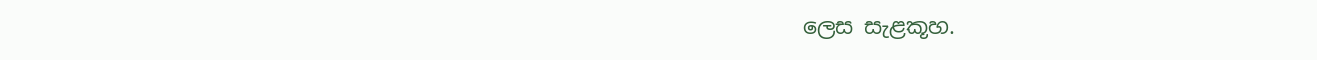ලෙස සැළකූහ.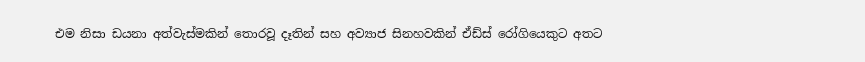එම නිසා ඩයනා අත්වැස්මකින් තොරවූ දෑතින් සහ අව්‍යාජ සිනහවකින් ඒඩ්ස් රෝගියෙකුට අතට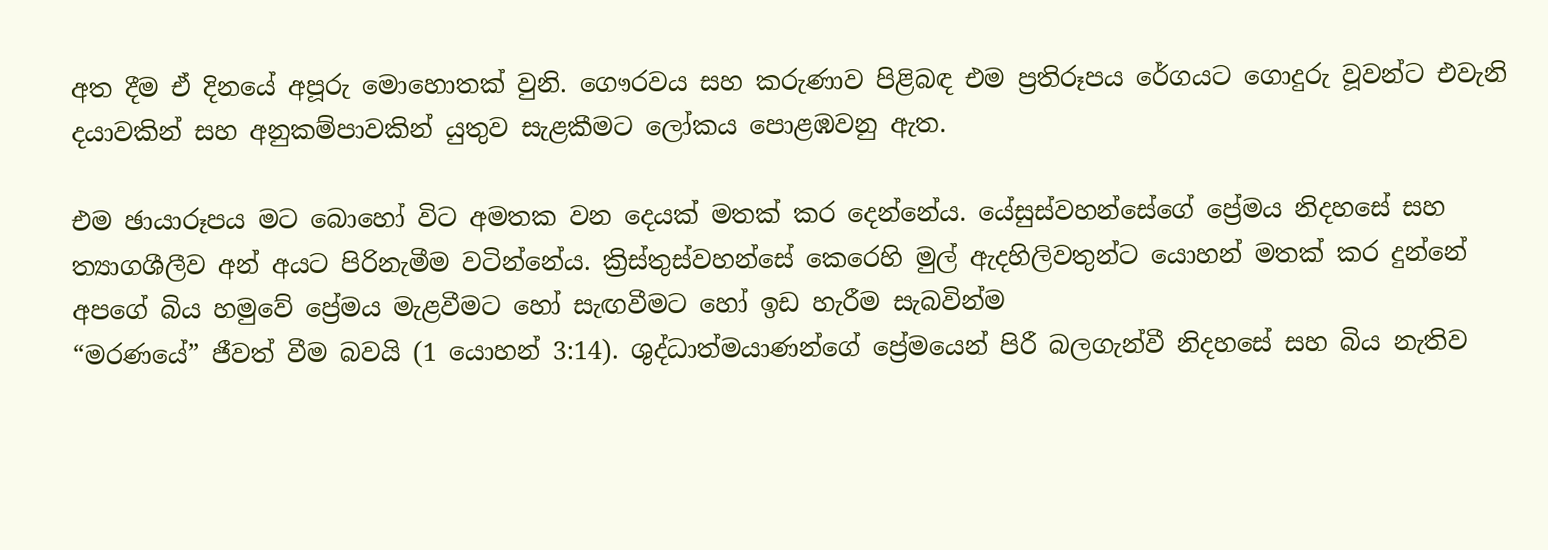අත දීම ඒ දිනයේ අපූරු මොහොතක් වුනි. ගෞරවය සහ කරුණාව පිළිබඳ එම ප්‍රතිරූපය රේගයට ගොදුරු වූවන්ට එවැනි දයාවකින් සහ අනුකම්පාවකින් යුතුව සැළකීමට ලෝකය පොළඹවනු ඇත.

එම ඡායාරූපය මට බොහෝ විට අමතක වන දෙයක් මතක් කර දෙන්නේය. යේසුස්වහන්සේගේ ප්‍රේමය නිදහසේ සහ ත්‍යාගශීලීව අන් අයට පිරිනැමීම වටින්නේය. ක්‍රිස්තුස්වහන්සේ කෙරෙහි මුල් ඇදහිලිවතුන්ට යොහන් මතක් කර දුන්නේ අපගේ බිය හමුවේ ප්‍රේමය මැළවීමට හෝ සැඟවීමට හෝ ඉඩ හැරීම සැබවින්ම
“මරණයේ” ජීවත් වීම බවයි (1 යොහන් 3:14). ශුද්ධාත්මයාණන්ගේ ප්‍රේමයෙන් පිරී බලගැන්වී නිදහසේ සහ බිය නැතිව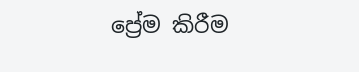ප්‍රේම කිරීම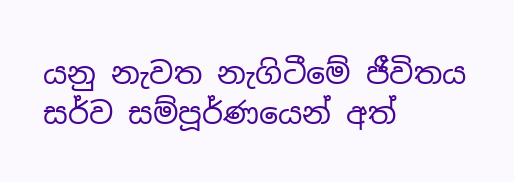යනු නැවත නැගිටීමේ ජීවිතය සර්ව සම්පූර්ණයෙන් අත්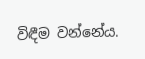විඳීම වන්නේය.